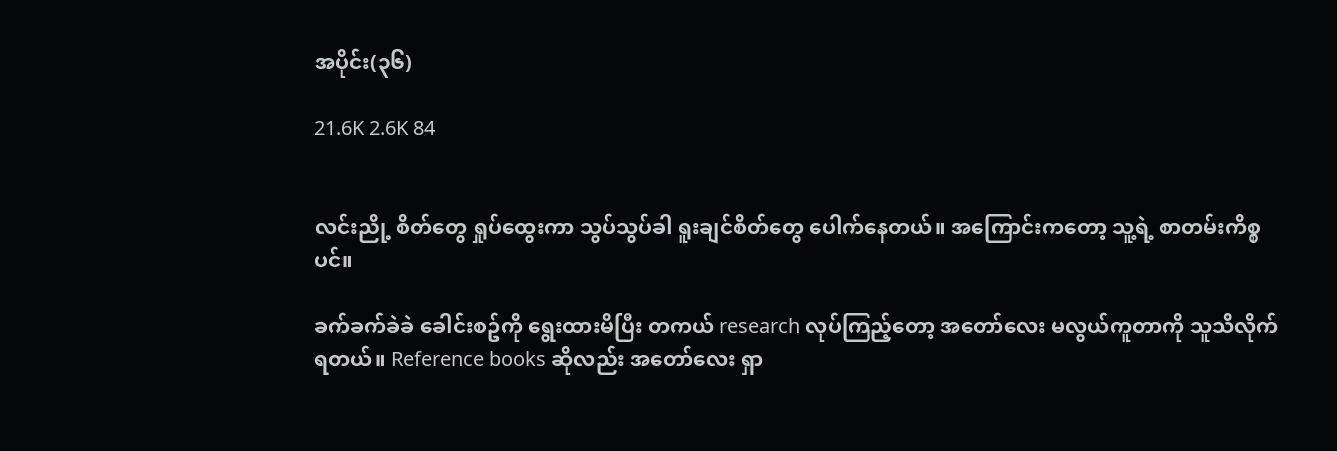အပိုင်း(၃၆)

21.6K 2.6K 84


လင်းညို့ စိတ်တွေ ရှုပ်ထွေးကာ သွပ်သွပ်ခါ ရူးချင်စိတ်တွေ ပေါက်နေတယ်။ အကြောင်းကတော့ သူ့ရဲ့ စာတမ်းကိစ္စပင်။

ခက်ခက်ခဲခဲ ခေါင်းစဥ်ကို ရွေးထားမိပြီး တကယ် research လုပ်ကြည့်တော့ အတော်လေး မလွယ်ကူတာကို သူသိလိုက်ရတယ်။ Reference books ဆိုလည်း အတော်လေး ရှာ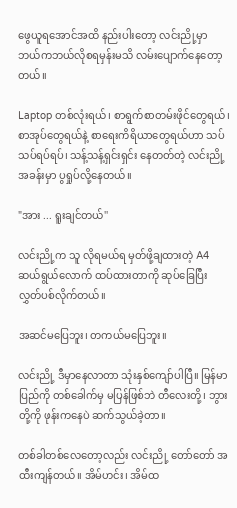ဖွေယူရအောင်အထိ နည်းပါးတော့ လင်းညို့မှာ ဘယ်ကဘယ်လိုစရမှန်းမသိ လမ်းပျောက်နေတော့တယ်။

Laptop တစ်လုံးရယ်၊ စာရွက်စာတမ်းဖိုင်တွေရယ်၊ စာအုပ်တွေရယ်နဲ့ စာရေးကိရိယာတွေရယ်ဟာ သပ်သပ်ရပ်ရပ်၊ သန့်သန့်ရှင်းရှင်း နေတတ်တဲ့ လင်းညို့အခန်းမှာ ပွရှုပ်လို့နေတယ်။

"အား ... ရူးချင်တယ်''

လင်းညို့က သူ လိုရမယ်ရ မှတ်ဖို့ချထားတဲ့ A4 ဆယ်ရွယ်လောက် ထပ်ထားတာကို ဆုပ်ခြေပြီး လွှတ်ပစ်လိုက်တယ်။

အဆင်မပြေဘူး၊ တကယ်မပြေဘူး။

လင်းညို့ ဒီမှာနေလာတာ သုံးနှစ်ကျော်ပါပြီ။ မြန်မာပြည်ကို တစ်ခေါက်မှ မပြန်ဖြစ်ဘဲ တီလေးတို့၊ ဘွားတို့ကို ဖုန်းကနေပဲ ဆက်သွယ်ခဲ့တာ။

တစ်ခါတစ်လေတော့လည်း လင်းညို့ တော်တော် အထီးကျန်တယ်။ အိမ်ဟင်း၊ အိမ်ထ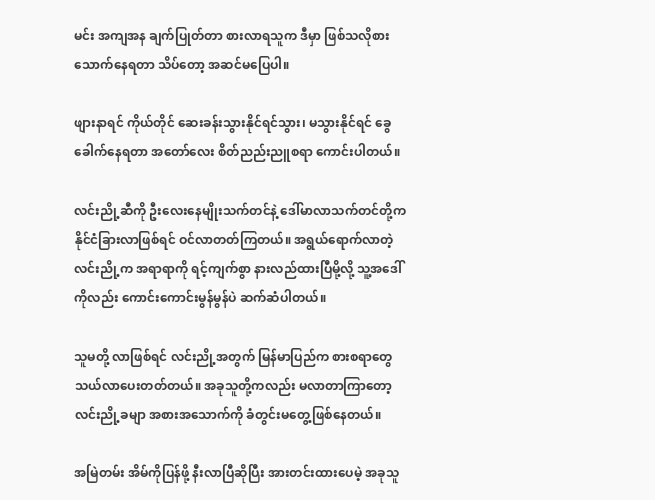မင်း အကျအန ချက်ပြုတ်တာ စားလာရသူက ဒီမှာ ဖြစ်သလိုစားသောက်နေရတာ သိပ်တော့ အဆင်မပြေပါ။

ဖျားနာရင် ကိုယ်တိုင် ဆေးခန်းသွားနိုင်ရင်သွား၊ မသွားနိုင်ရင် ခွေခေါက်နေရတာ အတော်လေး စိတ်ညည်းညူစရာ ကောင်းပါတယ်။

လင်းညို့ဆီကို ဦးလေးနေမျိုးသက်တင်နဲ့ ဒေါ်မာလာသက်တင်တို့က နိုင်ငံခြားလာဖြစ်ရင် ဝင်လာတတ်ကြတယ်။ အရွယ်ရောက်လာတဲ့ လင်းညို့က အရာရာကို ရင့်ကျက်စွာ နားလည်ထားပြီမို့လို့ သူ့အဒေါ်ကိုလည်း ကောင်းကောင်းမွန်မွန်ပဲ ဆက်ဆံပါတယ်။

သူမတို့ လာဖြစ်ရင် လင်းညို့အတွက် မြန်မာပြည်က စားစရာတွေ သယ်လာပေးတတ်တယ်။ အခုသူတို့ကလည်း မလာတာကြာတော့ လင်းညို့ခမျာ အစားအသောက်ကို ခံတွင်းမတွေ့ဖြစ်နေတယ်။

အမြဲတမ်း အိမ်ကိုပြန်ဖို့ နီးလာပြီဆိုပြီး အားတင်းထားပေမဲ့ အခုသူ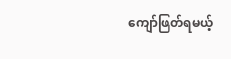ကျော်ဖြတ်ရမယ့်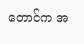တောင်က အ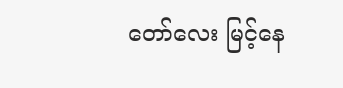တော်လေး မြင့်နေ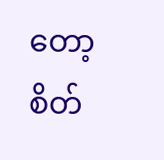တော့ စိတ်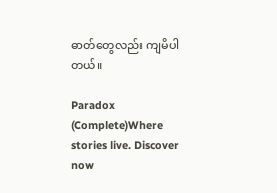ဓာတ်တွေလည်း ကျမိပါတယ်။

Paradox (Complete)Where stories live. Discover now